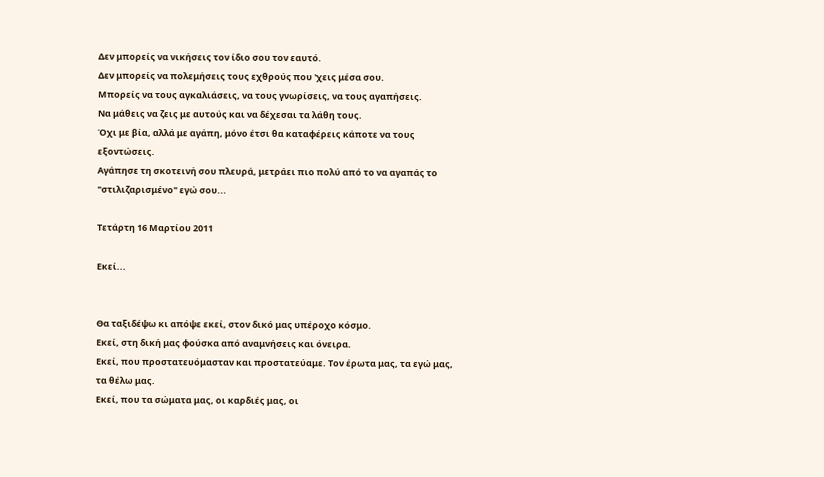Δεν μπορείς να νικήσεις τον ίδιο σου τον εαυτό.
Δεν μπορείς να πολεμήσεις τους εχθρούς που 'χεις μέσα σου.
Μπορείς να τους αγκαλιάσεις, να τους γνωρίσεις, να τους αγαπήσεις.
Να μάθεις να ζεις με αυτούς και να δέχεσαι τα λάθη τους.
Όχι με βία, αλλά με αγάπη, μόνο έτσι θα καταφέρεις κάποτε να τους εξοντώσεις.
Αγάπησε τη σκοτεινή σου πλευρά, μετράει πιο πολύ από το να αγαπάς το "στιλιζαρισμένο" εγώ σου...

Τετάρτη 16 Μαρτίου 2011

Εκεί...


Θα ταξιδέψω κι απόψε εκεί, στον δικό μας υπέροχο κόσμο.
Εκεί, στη δική μας φούσκα από αναμνήσεις και όνειρα.
Εκεί, που προστατευόμασταν και προστατεύαμε. Τον έρωτα μας, τα εγώ μας, τα θέλω μας.
Εκεί, που τα σώματα μας, οι καρδιές μας, οι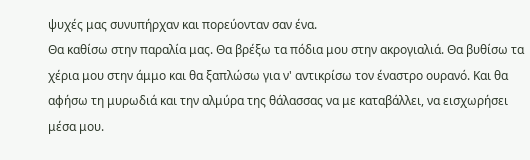ψυχές μας συνυπήρχαν και πορεύονταν σαν ένα.
Θα καθίσω στην παραλία μας. Θα βρέξω τα πόδια μου στην ακρογιαλιά. Θα βυθίσω τα χέρια μου στην άμμο και θα ξαπλώσω για ν' αντικρίσω τον έναστρο ουρανό. Και θα αφήσω τη μυρωδιά και την αλμύρα της θάλασσας να με καταβάλλει, να εισχωρήσει μέσα μου.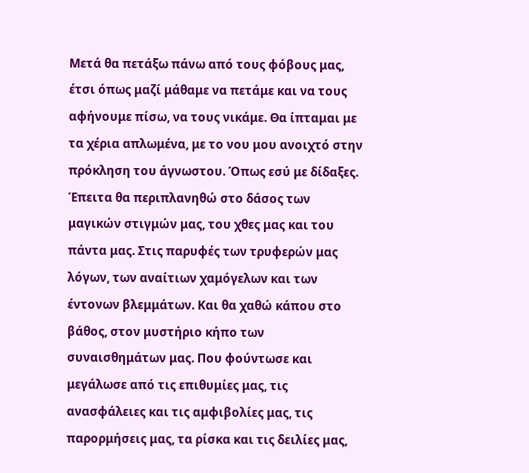Μετά θα πετάξω πάνω από τους φόβους μας, έτσι όπως μαζί μάθαμε να πετάμε και να τους αφήνουμε πίσω, να τους νικάμε. Θα ίπταμαι με τα χέρια απλωμένα, με το νου μου ανοιχτό στην πρόκληση του άγνωστου. Όπως εσύ με δίδαξες.
Έπειτα θα περιπλανηθώ στο δάσος των μαγικών στιγμών μας, του χθες μας και του πάντα μας. Στις παρυφές των τρυφερών μας λόγων, των αναίτιων χαμόγελων και των έντονων βλεμμάτων. Και θα χαθώ κάπου στο βάθος, στον μυστήριο κήπο των συναισθημάτων μας. Που φούντωσε και μεγάλωσε από τις επιθυμίες μας, τις ανασφάλειες και τις αμφιβολίες μας, τις παρορμήσεις μας, τα ρίσκα και τις δειλίες μας,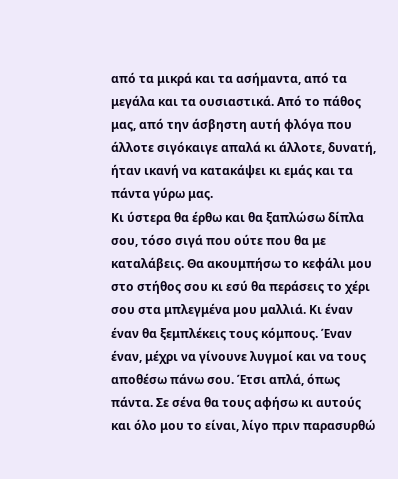από τα μικρά και τα ασήμαντα, από τα μεγάλα και τα ουσιαστικά. Από το πάθος μας, από την άσβηστη αυτή φλόγα που άλλοτε σιγόκαιγε απαλά κι άλλοτε, δυνατή, ήταν ικανή να κατακάψει κι εμάς και τα πάντα γύρω μας.
Κι ύστερα θα έρθω και θα ξαπλώσω δίπλα σου, τόσο σιγά που ούτε που θα με καταλάβεις. Θα ακουμπήσω το κεφάλι μου στο στήθος σου κι εσύ θα περάσεις το χέρι σου στα μπλεγμένα μου μαλλιά. Κι έναν έναν θα ξεμπλέκεις τους κόμπους. Έναν έναν, μέχρι να γίνουνε λυγμοί και να τους αποθέσω πάνω σου. Έτσι απλά, όπως πάντα. Σε σένα θα τους αφήσω κι αυτούς και όλο μου το είναι, λίγο πριν παρασυρθώ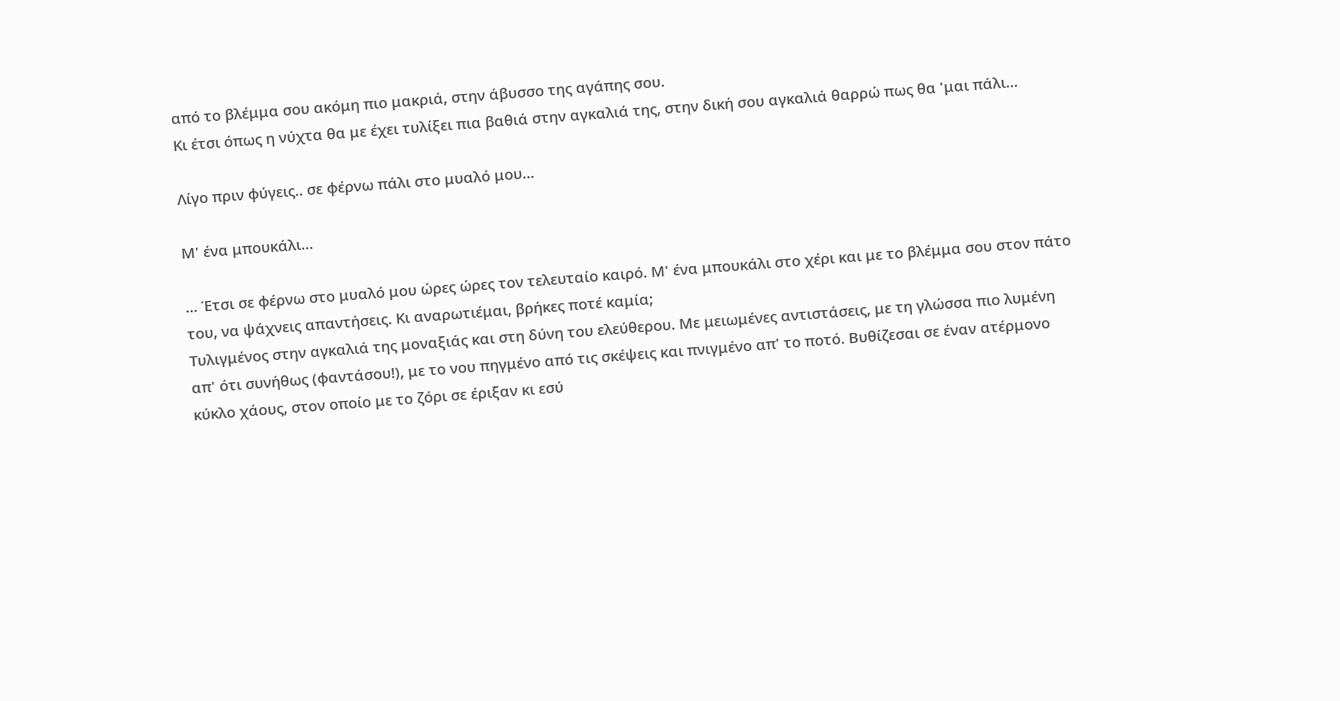από το βλέμμα σου ακόμη πιο μακριά, στην άβυσσο της αγάπης σου.
Κι έτσι όπως η νύχτα θα με έχει τυλίξει πια βαθιά στην αγκαλιά της, στην δική σου αγκαλιά θαρρώ πως θα 'μαι πάλι...

Λίγο πριν φύγεις.. σε φέρνω πάλι στο μυαλό μου...

Μ' ένα μπουκάλι...

... Έτσι σε φέρνω στο μυαλό μου ώρες ώρες τον τελευταίο καιρό. Μ' ένα μπουκάλι στο χέρι και με το βλέμμα σου στον πάτο του, να ψάχνεις απαντήσεις. Κι αναρωτιέμαι, βρήκες ποτέ καμία;
Τυλιγμένος στην αγκαλιά της μοναξιάς και στη δύνη του ελεύθερου. Με μειωμένες αντιστάσεις, με τη γλώσσα πιο λυμένη απ' ότι συνήθως (φαντάσου!), με το νου πηγμένο από τις σκέψεις και πνιγμένο απ' το ποτό. Βυθίζεσαι σε έναν ατέρμονο κύκλο χάους, στον οποίο με το ζόρι σε έριξαν κι εσύ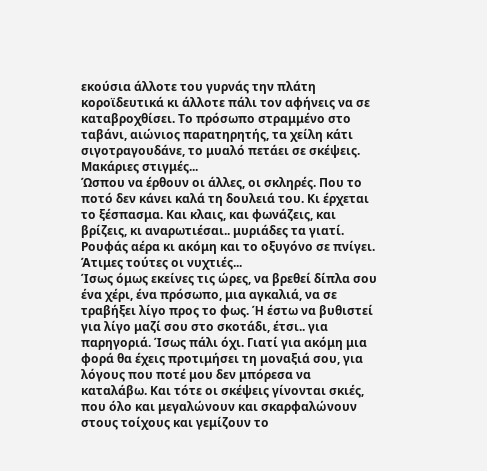εκούσια άλλοτε του γυρνάς την πλάτη κοροϊδευτικά κι άλλοτε πάλι τον αφήνεις να σε καταβροχθίσει. Το πρόσωπο στραμμένο στο ταβάνι, αιώνιος παρατηρητής, τα χείλη κάτι σιγοτραγουδάνε, το μυαλό πετάει σε σκέψεις. Μακάριες στιγμές...
Ώσπου να έρθουν οι άλλες, οι σκληρές. Που το ποτό δεν κάνει καλά τη δουλειά του. Κι έρχεται το ξέσπασμα. Και κλαις, και φωνάζεις, και βρίζεις, κι αναρωτιέσαι.. μυριάδες τα γιατί. Ρουφάς αέρα κι ακόμη και το οξυγόνο σε πνίγει. Άτιμες τούτες οι νυχτιές...
Ίσως όμως εκείνες τις ώρες, να βρεθεί δίπλα σου ένα χέρι, ένα πρόσωπο, μια αγκαλιά, να σε τραβήξει λίγο προς το φως. Ή έστω να βυθιστεί για λίγο μαζί σου στο σκοτάδι, έτσι.. για παρηγοριά. Ίσως πάλι όχι. Γιατί για ακόμη μια φορά θα έχεις προτιμήσει τη μοναξιά σου, για λόγους που ποτέ μου δεν μπόρεσα να καταλάβω. Και τότε οι σκέψεις γίνονται σκιές, που όλο και μεγαλώνουν και σκαρφαλώνουν στους τοίχους και γεμίζουν το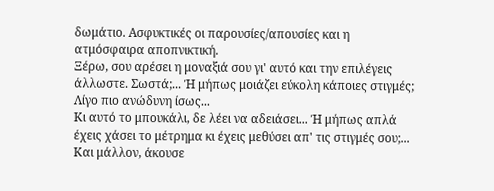δωμάτιο. Ασφυκτικές οι παρουσίες/απουσίες και η ατμόσφαιρα αποπνικτική.
Ξέρω, σου αρέσει η μοναξιά σου γι' αυτό και την επιλέγεις άλλωστε. Σωστά;... Ή μήπως μοιάζει εύκολη κάποιες στιγμές; Λίγο πιο ανώδυνη ίσως...
Κι αυτό το μπουκάλι, δε λέει να αδειάσει... Ή μήπως απλά έχεις χάσει το μέτρημα κι έχεις μεθύσει απ' τις στιγμές σου;...
Και μάλλον, άκουσε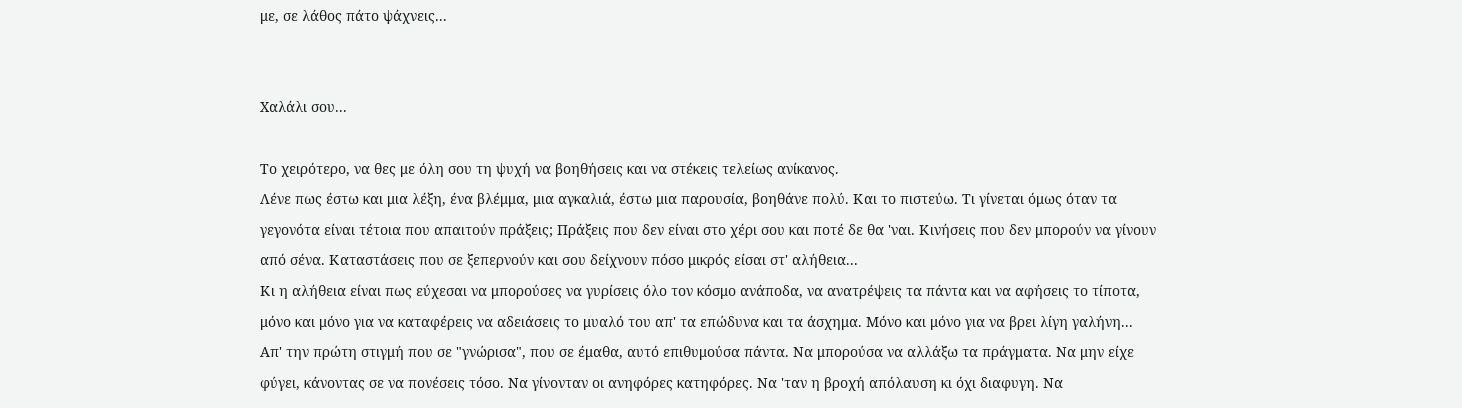με, σε λάθος πάτο ψάχνεις...


Χαλάλι σου...

Το χειρότερο, να θες με όλη σου τη ψυχή να βοηθήσεις και να στέκεις τελείως ανίκανος.
Λένε πως έστω και μια λέξη, ένα βλέμμα, μια αγκαλιά, έστω μια παρουσία, βοηθάνε πολύ. Και το πιστεύω. Τι γίνεται όμως όταν τα γεγονότα είναι τέτοια που απαιτούν πράξεις; Πράξεις που δεν είναι στο χέρι σου και ποτέ δε θα 'ναι. Κινήσεις που δεν μπορούν να γίνουν από σένα. Καταστάσεις που σε ξεπερνούν και σου δείχνουν πόσο μικρός είσαι στ' αλήθεια...
Κι η αλήθεια είναι πως εύχεσαι να μπορούσες να γυρίσεις όλο τον κόσμο ανάποδα, να ανατρέψεις τα πάντα και να αφήσεις το τίποτα, μόνο και μόνο για να καταφέρεις να αδειάσεις το μυαλό του απ' τα επώδυνα και τα άσχημα. Μόνο και μόνο για να βρει λίγη γαλήνη...
Απ' την πρώτη στιγμή που σε "γνώρισα", που σε έμαθα, αυτό επιθυμούσα πάντα. Να μπορούσα να αλλάξω τα πράγματα. Να μην είχε φύγει, κάνοντας σε να πονέσεις τόσο. Να γίνονταν οι ανηφόρες κατηφόρες. Να 'ταν η βροχή απόλαυση κι όχι διαφυγη. Να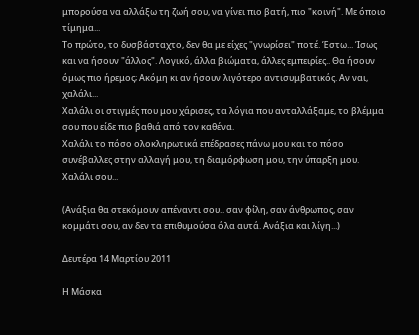μπορούσα να αλλάξω τη ζωή σου, να γίνει πιο βατή, πιο "κοινή". Με όποιο τίμημα...
Το πρώτο, το δυσβάσταχτο, δεν θα με είχες "γνωρίσει" ποτέ. Έστω... Ίσως και να ήσουν "άλλος". Λογικό, άλλα βιώματα, άλλες εμπειρίες.. Θα ήσουν όμως πιο ήρεμος; Ακόμη κι αν ήσουν λιγότερο αντισυμβατικός. Αν ναι, χαλάλι...
Χαλάλι οι στιγμές που μου χάρισες, τα λόγια που ανταλλάξαμε, το βλέμμα σου που είδε πιο βαθιά από τον καθένα.
Χαλάλι το πόσο ολοκληρωτικά επέδρασες πάνω μου και το πόσο συνέβαλλες στην αλλαγή μου, τη διαμόρφωση μου, την ύπαρξη μου. Χαλάλι σου...

(Ανάξια θα στεκόμουν απέναντι σου.. σαν φίλη, σαν άνθρωπος, σαν κομμάτι σου, αν δεν τα επιθυμούσα όλα αυτά. Ανάξια και λίγη...)

Δευτέρα 14 Μαρτίου 2011

Η Μάσκα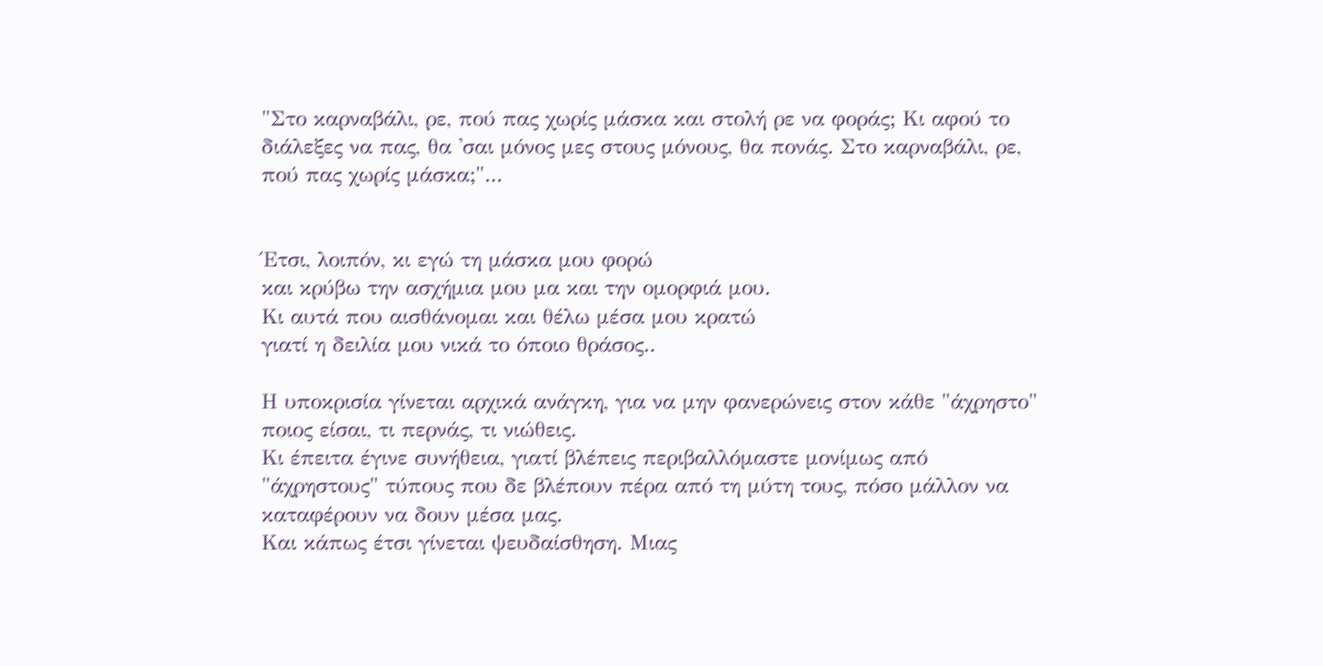"Στο καρναβάλι, ρε, πού πας χωρίς μάσκα και στολή ρε να φοράς; Κι αφού το διάλεξες να πας, θα 'σαι μόνος μες στους μόνους, θα πονάς. Στο καρναβάλι, ρε, πού πας χωρίς μάσκα;"...


Έτσι, λοιπόν, κι εγώ τη μάσκα μου φορώ
και κρύβω την ασχήμια μου μα και την ομορφιά μου.
Κι αυτά που αισθάνομαι και θέλω μέσα μου κρατώ
γιατί η δειλία μου νικά το όποιο θράσος..

Η υποκρισία γίνεται αρχικά ανάγκη, για να μην φανερώνεις στον κάθε "άχρηστο" ποιος είσαι, τι περνάς, τι νιώθεις.
Κι έπειτα έγινε συνήθεια, γιατί βλέπεις περιβαλλόμαστε μονίμως από "άχρηστους" τύπους που δε βλέπουν πέρα από τη μύτη τους, πόσο μάλλον να καταφέρουν να δουν μέσα μας.
Και κάπως έτσι γίνεται ψευδαίσθηση. Μιας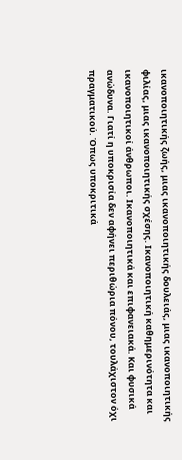ικανοποιητικής ζωής, μιας ικανοποιητικής δουλειάς, μιας ικανοποιητικής φιλίας, μιας ικανοποιητικής σχέσης. Ικανοποιητική καθημερινότητα και ικανοποιητικοί άνθρωποι. Ικανοποιητικά και επιφανειακά. Και φυσικά ανώδυνα. Γιατί η υποκρισία δεν αφήνει περιθώρια πόνου, τουλάχιστον όχι πραγματικού. Όπως υποκριτικά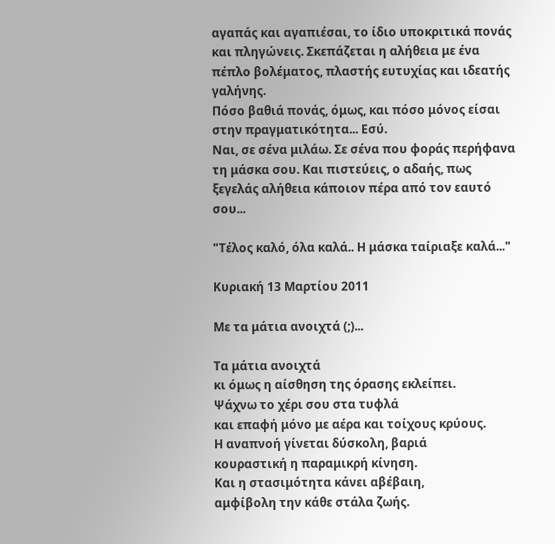αγαπάς και αγαπιέσαι, το ίδιο υποκριτικά πονάς και πληγώνεις. Σκεπάζεται η αλήθεια με ένα πέπλο βολέματος, πλαστής ευτυχίας και ιδεατής γαλήνης.
Πόσο βαθιά πονάς, όμως, και πόσο μόνος είσαι στην πραγματικότητα... Εσύ.
Ναι, σε σένα μιλάω. Σε σένα που φοράς περήφανα τη μάσκα σου. Και πιστεύεις, ο αδαής, πως ξεγελάς αλήθεια κάποιον πέρα από τον εαυτό σου...

"Τέλος καλό, όλα καλά.. Η μάσκα ταίριαξε καλά..."

Κυριακή 13 Μαρτίου 2011

Με τα μάτια ανοιχτά (;)...

Τα μάτια ανοιχτά
κι όμως η αίσθηση της όρασης εκλείπει.
Ψάχνω το χέρι σου στα τυφλά
και επαφή μόνο με αέρα και τοίχους κρύους.
Η αναπνοή γίνεται δύσκολη, βαριά
κουραστική η παραμικρή κίνηση.
Και η στασιμότητα κάνει αβέβαιη,
αμφίβολη την κάθε στάλα ζωής.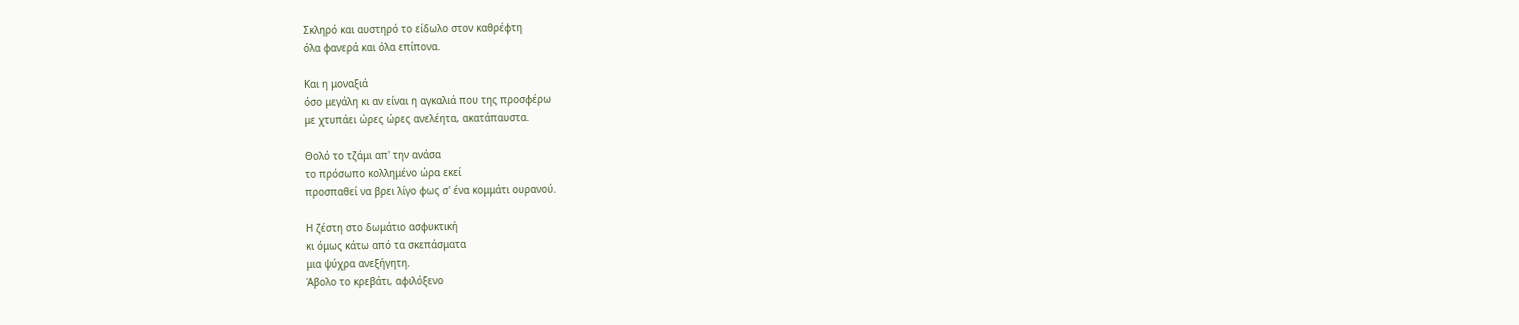Σκληρό και αυστηρό το είδωλο στον καθρέφτη
όλα φανερά και όλα επίπονα.

Και η μοναξιά
όσο μεγάλη κι αν είναι η αγκαλιά που της προσφέρω
με χτυπάει ώρες ώρες ανελέητα, ακατάπαυστα.

Θολό το τζάμι απ' την ανάσα
το πρόσωπο κολλημένο ώρα εκεί
προσπαθεί να βρει λίγο φως σ' ένα κομμάτι ουρανού.

Η ζέστη στο δωμάτιο ασφυκτική
κι όμως κάτω από τα σκεπάσματα
μια ψύχρα ανεξήγητη.
Άβολο το κρεβάτι, αφιλόξενο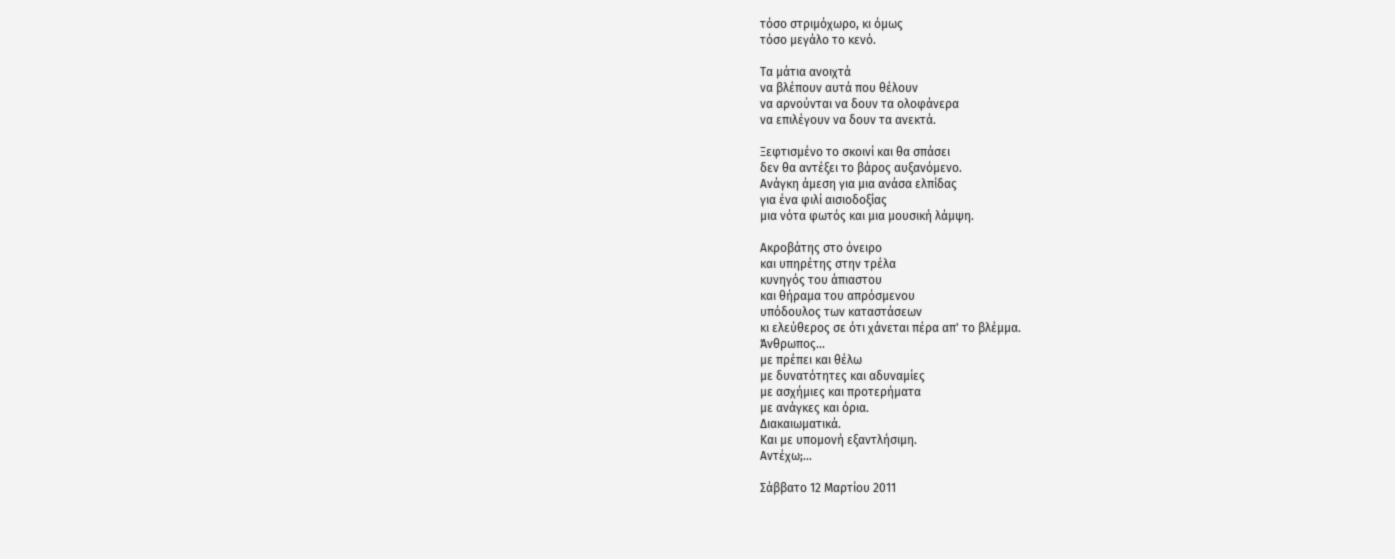τόσο στριμόχωρο, κι όμως
τόσο μεγάλο το κενό.

Τα μάτια ανοιχτά
να βλέπουν αυτά που θέλουν
να αρνούνται να δουν τα ολοφάνερα
να επιλέγουν να δουν τα ανεκτά.

Ξεφτισμένο το σκοινί και θα σπάσει
δεν θα αντέξει το βάρος αυξανόμενο.
Ανάγκη άμεση για μια ανάσα ελπίδας
για ένα φιλί αισιοδοξίας
μια νότα φωτός και μια μουσική λάμψη.

Ακροβάτης στο όνειρο
και υπηρέτης στην τρέλα
κυνηγός του άπιαστου
και θήραμα του απρόσμενου
υπόδουλος των καταστάσεων
κι ελεύθερος σε ότι χάνεται πέρα απ' το βλέμμα.
Άνθρωπος...
με πρέπει και θέλω
με δυνατότητες και αδυναμίες
με ασχήμιες και προτερήματα
με ανάγκες και όρια.
Διακαιωματικά.
Και με υπομονή εξαντλήσιμη.
Αντέχω;...

Σάββατο 12 Μαρτίου 2011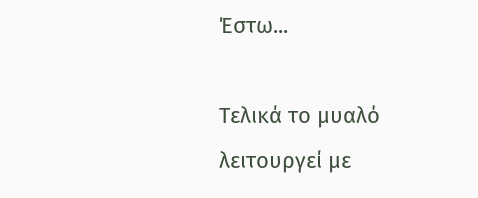Έστω...

Τελικά το μυαλό λειτουργεί με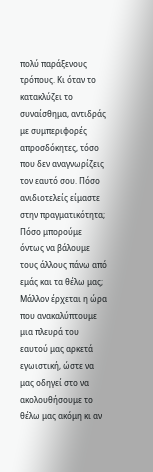πολύ παράξενους τρόπους. Κι όταν το κατακλύζει το συναίσθημα, αντιδράς με συμπεριφορές απροσδόκητες, τόσο που δεν αναγνωρίζεις τον εαυτό σου. Πόσο ανιδιοτελείς είμαστε στην πραγματικότητα; Πόσο μπορούμε όντως να βάλουμε τους άλλους πάνω από εμάς και τα θέλω μας; Μάλλον έρχεται η ώρα που ανακαλύπτουμε μια πλευρά του εαυτού μας αρκετά εγωιστική, ώστε να μας οδηγεί στο να ακολουθήσουμε το θέλω μας ακόμη κι αν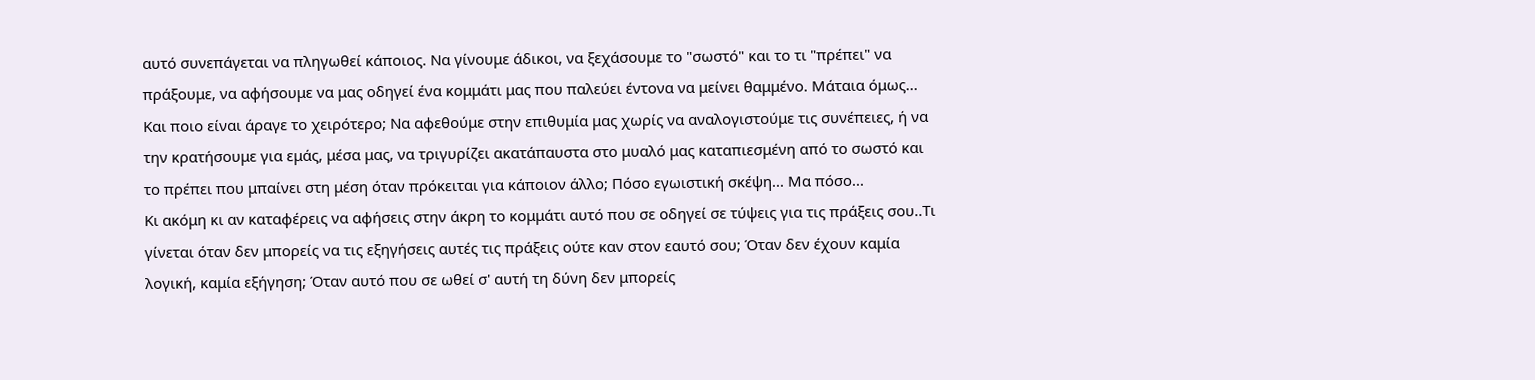αυτό συνεπάγεται να πληγωθεί κάποιος. Να γίνουμε άδικοι, να ξεχάσουμε το "σωστό" και το τι "πρέπει" να πράξουμε, να αφήσουμε να μας οδηγεί ένα κομμάτι μας που παλεύει έντονα να μείνει θαμμένο. Μάταια όμως...
Και ποιο είναι άραγε το χειρότερο; Να αφεθούμε στην επιθυμία μας χωρίς να αναλογιστούμε τις συνέπειες, ή να την κρατήσουμε για εμάς, μέσα μας, να τριγυρίζει ακατάπαυστα στο μυαλό μας καταπιεσμένη από το σωστό και το πρέπει που μπαίνει στη μέση όταν πρόκειται για κάποιον άλλο; Πόσο εγωιστική σκέψη... Μα πόσο...
Κι ακόμη κι αν καταφέρεις να αφήσεις στην άκρη το κομμάτι αυτό που σε οδηγεί σε τύψεις για τις πράξεις σου..Τι γίνεται όταν δεν μπορείς να τις εξηγήσεις αυτές τις πράξεις ούτε καν στον εαυτό σου; Όταν δεν έχουν καμία λογική, καμία εξήγηση; Όταν αυτό που σε ωθεί σ' αυτή τη δύνη δεν μπορείς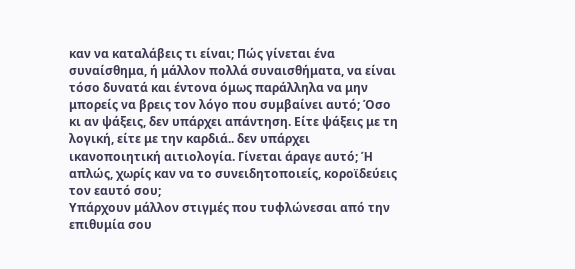καν να καταλάβεις τι είναι; Πώς γίνεται ένα συναίσθημα, ή μάλλον πολλά συναισθήματα, να είναι τόσο δυνατά και έντονα όμως παράλληλα να μην μπορείς να βρεις τον λόγο που συμβαίνει αυτό; Όσο κι αν ψάξεις, δεν υπάρχει απάντηση. Είτε ψάξεις με τη λογική, είτε με την καρδιά.. δεν υπάρχει ικανοποιητική αιτιολογία. Γίνεται άραγε αυτό; Ή απλώς, χωρίς καν να το συνειδητοποιείς, κοροϊδεύεις τον εαυτό σου;
Υπάρχουν μάλλον στιγμές που τυφλώνεσαι από την επιθυμία σου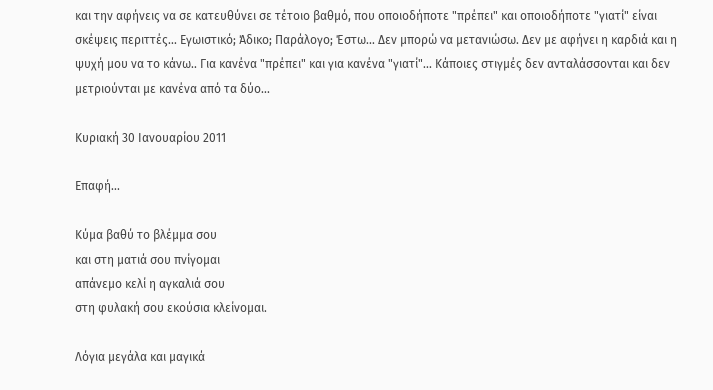και την αφήνεις να σε κατευθύνει σε τέτοιο βαθμό, που οποιοδήποτε "πρέπει" και οποιοδήποτε "γιατί" είναι σκέψεις περιττές... Εγωιστικό; Άδικο; Παράλογο; Έστω... Δεν μπορώ να μετανιώσω. Δεν με αφήνει η καρδιά και η ψυχή μου να το κάνω.. Για κανένα "πρέπει" και για κανένα "γιατί"... Κάποιες στιγμές δεν ανταλάσσονται και δεν μετριούνται με κανένα από τα δύο...

Κυριακή 30 Ιανουαρίου 2011

Επαφή...

Κύμα βαθύ το βλέμμα σου
και στη ματιά σου πνίγομαι
απάνεμο κελί η αγκαλιά σου
στη φυλακή σου εκούσια κλείνομαι.

Λόγια μεγάλα και μαγικά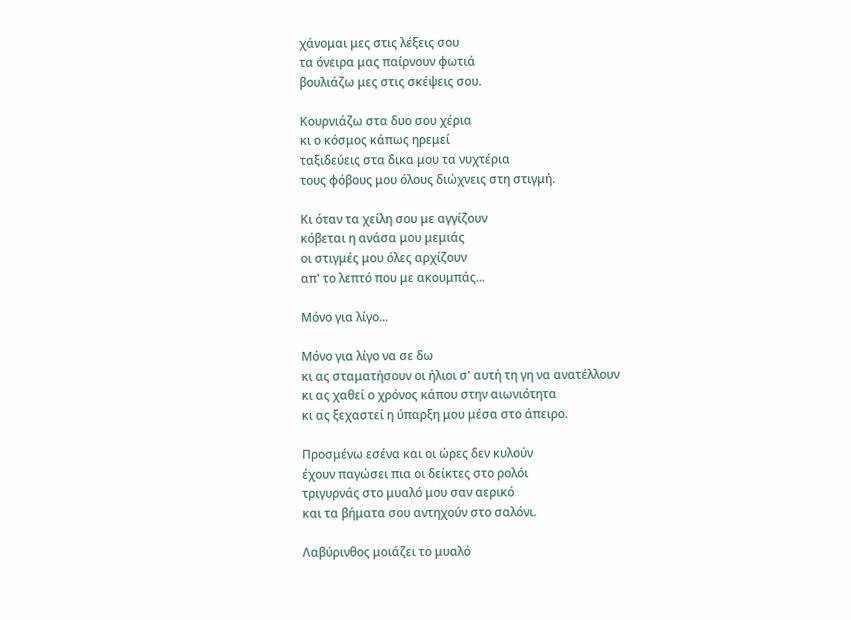χάνομαι μες στις λέξεις σου
τα όνειρα μας παίρνουν φωτιά
βουλιάζω μες στις σκέψεις σου.

Κουρνιάζω στα δυο σου χέρια
κι ο κόσμος κάπως ηρεμεί
ταξιδεύεις στα δικα μου τα νυχτέρια
τους φόβους μου όλους διώχνεις στη στιγμή.

Κι όταν τα χείλη σου με αγγίζουν
κόβεται η ανάσα μου μεμιάς
οι στιγμές μου όλες αρχίζουν
απ' το λεπτό που με ακουμπάς...

Μόνο για λίγο...

Μόνο για λίγο να σε δω
κι ας σταματήσουν οι ήλιοι σ' αυτή τη γη να ανατέλλουν
κι ας χαθεί ο χρόνος κάπου στην αιωνιότητα
κι ας ξεχαστεί η ύπαρξη μου μέσα στο άπειρο.

Προσμένω εσένα και οι ώρες δεν κυλούν
έχουν παγώσει πια οι δείκτες στο ρολόι
τριγυρνάς στο μυαλό μου σαν αερικό
και τα βήματα σου αντηχούν στο σαλόνι.

Λαβύρινθος μοιάζει το μυαλό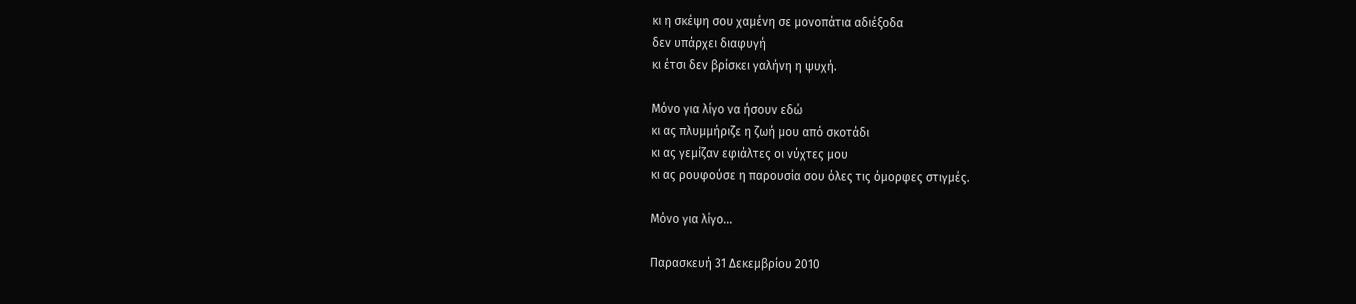κι η σκέψη σου χαμένη σε μονοπάτια αδιέξοδα
δεν υπάρχει διαφυγή
κι έτσι δεν βρίσκει γαλήνη η ψυχή.

Μόνο για λίγο να ήσουν εδώ
κι ας πλυμμήριζε η ζωή μου από σκοτάδι
κι ας γεμίζαν εφιάλτες οι νύχτες μου
κι ας ρουφούσε η παρουσία σου όλες τις όμορφες στιγμές.

Μόνο για λίγο...

Παρασκευή 31 Δεκεμβρίου 2010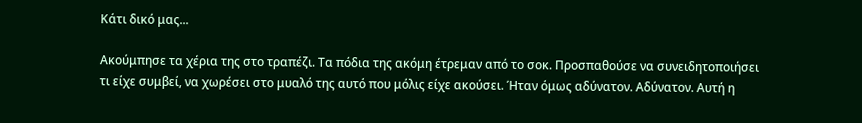Κάτι δικό μας...

Ακούμπησε τα χέρια της στο τραπέζι. Τα πόδια της ακόμη έτρεμαν από το σοκ. Προσπαθούσε να συνειδητοποιήσει τι είχε συμβεί, να χωρέσει στο μυαλό της αυτό που μόλις είχε ακούσει. Ήταν όμως αδύνατον. Αδύνατον. Αυτή η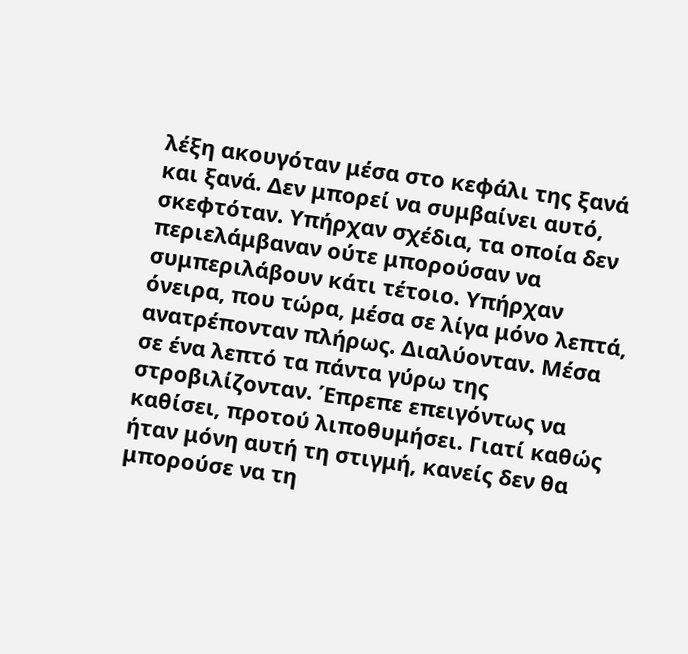λέξη ακουγόταν μέσα στο κεφάλι της ξανά και ξανά. Δεν μπορεί να συμβαίνει αυτό, σκεφτόταν. Υπήρχαν σχέδια, τα οποία δεν περιελάμβαναν ούτε μπορούσαν να συμπεριλάβουν κάτι τέτοιο. Υπήρχαν όνειρα, που τώρα, μέσα σε λίγα μόνο λεπτά, ανατρέπονταν πλήρως. Διαλύονταν. Μέσα σε ένα λεπτό τα πάντα γύρω της στροβιλίζονταν. Έπρεπε επειγόντως να καθίσει, προτού λιποθυμήσει. Γιατί καθώς ήταν μόνη αυτή τη στιγμή, κανείς δεν θα μπορούσε να τη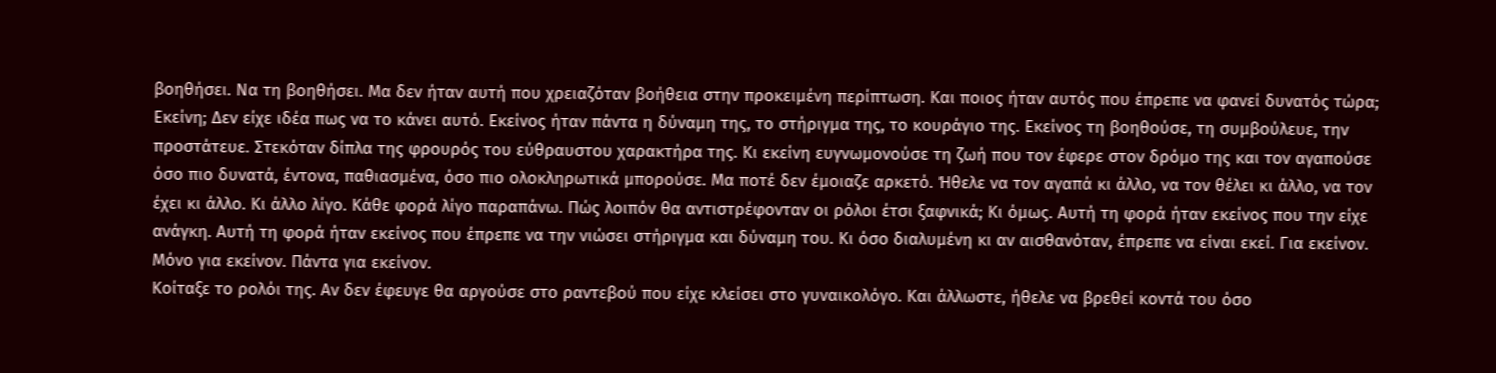βοηθήσει. Να τη βοηθήσει. Μα δεν ήταν αυτή που χρειαζόταν βοήθεια στην προκειμένη περίπτωση. Και ποιος ήταν αυτός που έπρεπε να φανεί δυνατός τώρα; Εκείνη; Δεν είχε ιδέα πως να το κάνει αυτό. Εκείνος ήταν πάντα η δύναμη της, το στήριγμα της, το κουράγιο της. Εκείνος τη βοηθούσε, τη συμβούλευε, την προστάτευε. Στεκόταν δίπλα της φρουρός του εύθραυστου χαρακτήρα της. Κι εκείνη ευγνωμονούσε τη ζωή που τον έφερε στον δρόμο της και τον αγαπούσε όσο πιο δυνατά, έντονα, παθιασμένα, όσο πιο ολοκληρωτικά μπορούσε. Μα ποτέ δεν έμοιαζε αρκετό. Ήθελε να τον αγαπά κι άλλο, να τον θέλει κι άλλο, να τον έχει κι άλλο. Κι άλλο λίγο. Κάθε φορά λίγο παραπάνω. Πώς λοιπόν θα αντιστρέφονταν οι ρόλοι έτσι ξαφνικά; Κι όμως. Αυτή τη φορά ήταν εκείνος που την είχε ανάγκη. Αυτή τη φορά ήταν εκείνος που έπρεπε να την νιώσει στήριγμα και δύναμη του. Κι όσο διαλυμένη κι αν αισθανόταν, έπρεπε να είναι εκεί. Για εκείνον. Μόνο για εκείνον. Πάντα για εκείνον.
Κοίταξε το ρολόι της. Αν δεν έφευγε θα αργούσε στο ραντεβού που είχε κλείσει στο γυναικολόγο. Και άλλωστε, ήθελε να βρεθεί κοντά του όσο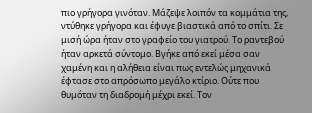πιο γρήγορα γινόταν. Μάζεψε λοιπόν τα κομμάτια της, ντύθηκε γρήγορα και έφυγε βιαστικά από το σπίτι. Σε μισή ώρα ήταν στο γραφείο του γιατρού. Το ραντεβού ήταν αρκετά σύντομο. Βγήκε από εκεί μέσα σαν χαμένη και η αλήθεια είναι πως εντελώς μηχανικά έφτασε στο απρόσωπο μεγάλο κτίριο. Ούτε που θυμόταν τη διαδρομή μέχρι εκεί. Τον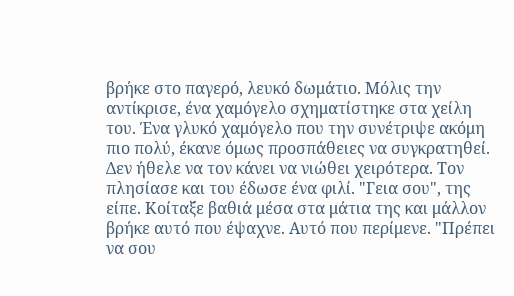βρήκε στο παγερό, λευκό δωμάτιο. Μόλις την αντίκρισε, ένα χαμόγελο σχηματίστηκε στα χείλη του. Ένα γλυκό χαμόγελο που την συνέτριψε ακόμη πιο πολύ, έκανε όμως προσπάθειες να συγκρατηθεί. Δεν ήθελε να τον κάνει να νιώθει χειρότερα. Τον πλησίασε και του έδωσε ένα φιλί. "Γεια σου", της είπε. Κοίταξε βαθιά μέσα στα μάτια της και μάλλον βρήκε αυτό που έψαχνε. Αυτό που περίμενε. "Πρέπει να σου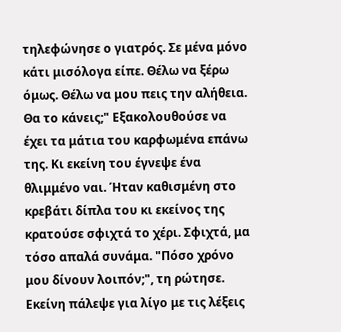τηλεφώνησε ο γιατρός. Σε μένα μόνο κάτι μισόλογα είπε. Θέλω να ξέρω όμως. Θέλω να μου πεις την αλήθεια. Θα το κάνεις;" Εξακολουθούσε να έχει τα μάτια του καρφωμένα επάνω της. Κι εκείνη του έγνεψε ένα θλιμμένο ναι. Ήταν καθισμένη στο κρεβάτι δίπλα του κι εκείνος της κρατούσε σφιχτά το χέρι. Σφιχτά, μα τόσο απαλά συνάμα. "Πόσο χρόνο μου δίνουν λοιπόν;", τη ρώτησε. Εκείνη πάλεψε για λίγο με τις λέξεις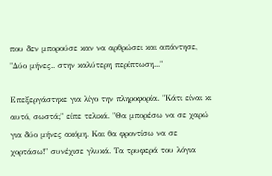που δεν μπορούσε καν να αρθρώσει και απάντησε, "Δύο μήνες.. στην καλύτερη περίπτωση..."

Επεξεργάστηκε για λίγο την πληροφορία. "Κάτι είναι κι αυτό, σωστά;" είπε τελικά. "Θα μπορέσω να σε χαρώ για δύο μήνες ακόμη. Και θα φροντίσω να σε χορτάσω!" συνέχισε γλυκά. Τα τρυφερά του λόγια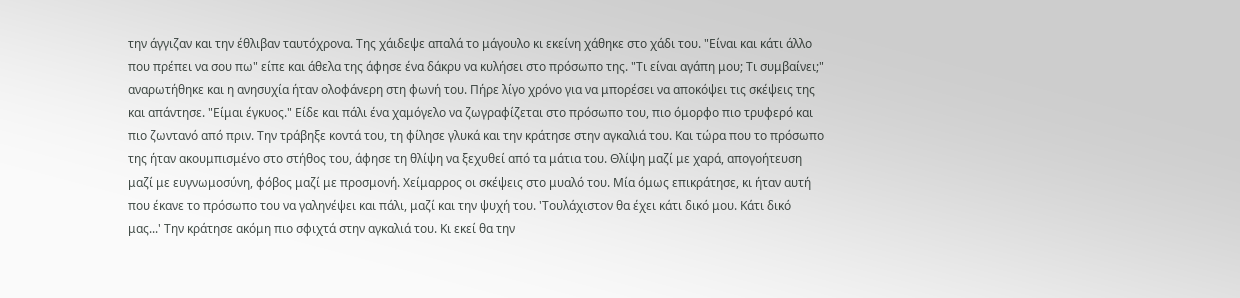την άγγιζαν και την έθλιβαν ταυτόχρονα. Της χάιδεψε απαλά το μάγουλο κι εκείνη χάθηκε στο χάδι του. "Είναι και κάτι άλλο που πρέπει να σου πω" είπε και άθελα της άφησε ένα δάκρυ να κυλήσει στο πρόσωπο της. "Τι είναι αγάπη μου; Τι συμβαίνει;" αναρωτήθηκε και η ανησυχία ήταν ολοφάνερη στη φωνή του. Πήρε λίγο χρόνο για να μπορέσει να αποκόψει τις σκέψεις της και απάντησε. "Είμαι έγκυος." Είδε και πάλι ένα χαμόγελο να ζωγραφίζεται στο πρόσωπο του, πιο όμορφο πιο τρυφερό και πιο ζωντανό από πριν. Την τράβηξε κοντά του, τη φίλησε γλυκά και την κράτησε στην αγκαλιά του. Και τώρα που το πρόσωπο της ήταν ακουμπισμένο στο στήθος του, άφησε τη θλίψη να ξεχυθεί από τα μάτια του. Θλίψη μαζί με χαρά, απογοήτευση μαζί με ευγνωμοσύνη, φόβος μαζί με προσμονή. Χείμαρρος οι σκέψεις στο μυαλό του. Μία όμως επικράτησε, κι ήταν αυτή που έκανε το πρόσωπο του να γαληνέψει και πάλι, μαζί και την ψυχή του. 'Τουλάχιστον θα έχει κάτι δικό μου. Κάτι δικό μας...' Την κράτησε ακόμη πιο σφιχτά στην αγκαλιά του. Κι εκεί θα την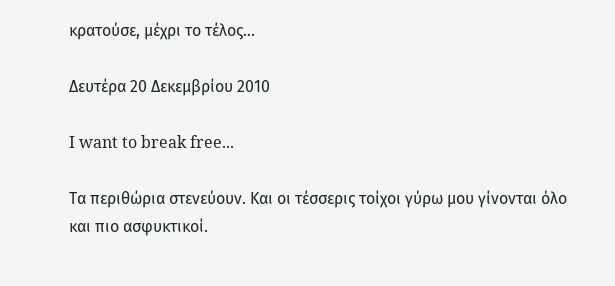κρατούσε, μέχρι το τέλος...

Δευτέρα 20 Δεκεμβρίου 2010

I want to break free...

Τα περιθώρια στενεύουν. Και οι τέσσερις τοίχοι γύρω μου γίνονται όλο και πιο ασφυκτικοί.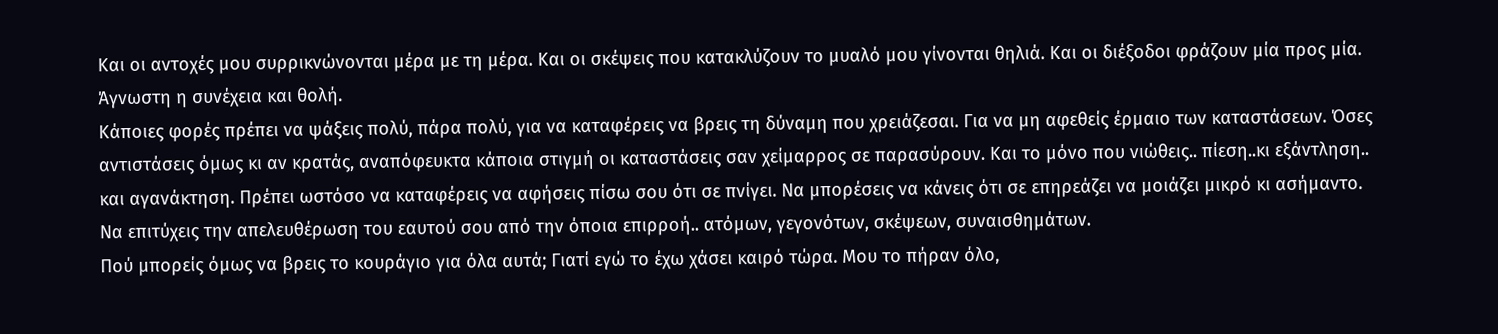Και οι αντοχές μου συρρικνώνονται μέρα με τη μέρα. Και οι σκέψεις που κατακλύζουν το μυαλό μου γίνονται θηλιά. Και οι διέξοδοι φράζουν μία προς μία.
Άγνωστη η συνέχεια και θολή.
Κάποιες φορές πρέπει να ψάξεις πολύ, πάρα πολύ, για να καταφέρεις να βρεις τη δύναμη που χρειάζεσαι. Για να μη αφεθείς έρμαιο των καταστάσεων. Όσες αντιστάσεις όμως κι αν κρατάς, αναπόφευκτα κάποια στιγμή οι καταστάσεις σαν χείμαρρος σε παρασύρουν. Και το μόνο που νιώθεις.. πίεση..κι εξάντληση.. και αγανάκτηση. Πρέπει ωστόσο να καταφέρεις να αφήσεις πίσω σου ότι σε πνίγει. Να μπορέσεις να κάνεις ότι σε επηρεάζει να μοιάζει μικρό κι ασήμαντο. Να επιτύχεις την απελευθέρωση του εαυτού σου από την όποια επιρροή.. ατόμων, γεγονότων, σκέψεων, συναισθημάτων.
Πού μπορείς όμως να βρεις το κουράγιο για όλα αυτά; Γιατί εγώ το έχω χάσει καιρό τώρα. Μου το πήραν όλο,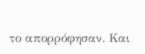το απορρόφησαν. Και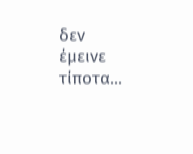δεν έμεινε τίποτα...